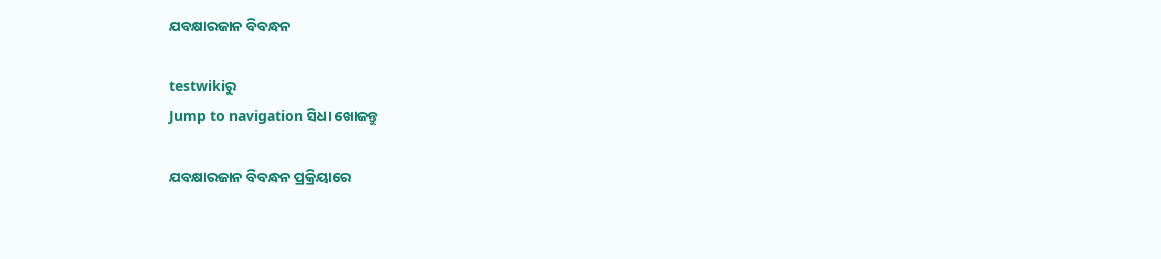ଯବକ୍ଷାରଜାନ ବିବନ୍ଧନ

testwikiରୁ
Jump to navigation ସିଧା ଖୋଜନ୍ତୁ

ଯବକ୍ଷାରଜାନ ବିବନ୍ଧନ ପ୍ରକ୍ରିୟାରେ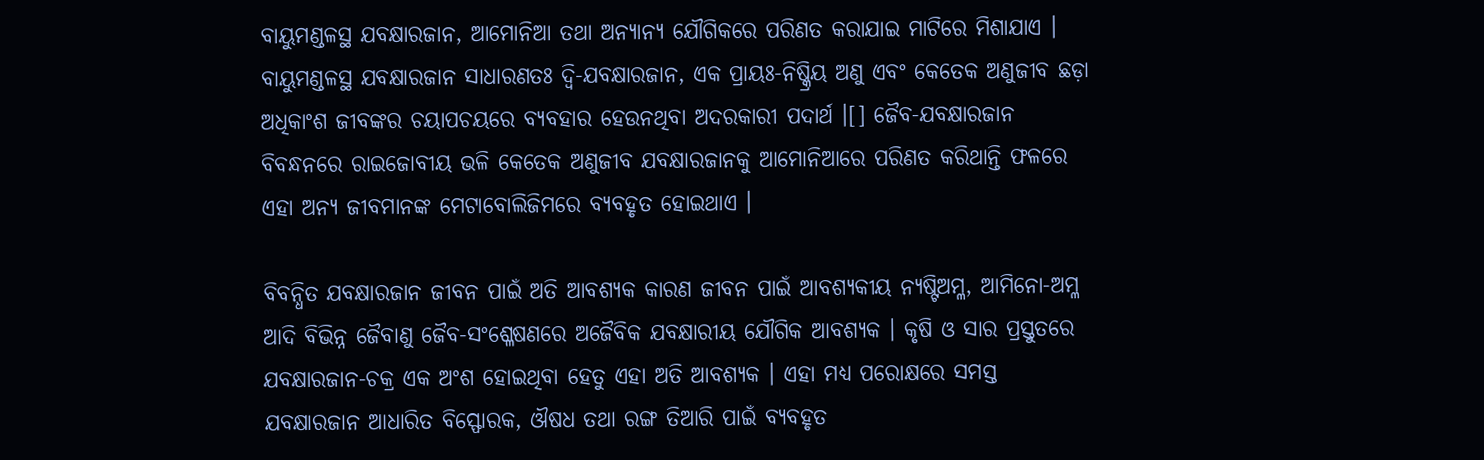ବାୟୁମଣ୍ଡଳସ୍ଥ ଯବକ୍ଷାରଜାନ, ଆମୋନିଆ ତଥା ଅନ୍ଯାନ୍ଯ ଯୌଗିକରେ ପରିଣତ କରାଯାଇ ମାଟିରେ ମିଶାଯାଏ । ବାୟୁମଣ୍ଡଳସ୍ଥ ଯବକ୍ଷାରଜାନ ସାଧାରଣତଃ ଦ୍ୱି-ଯବକ୍ଷାରଜାନ, ଏକ ପ୍ରାୟଃ-ନିଷ୍କ୍ରିୟ ଅଣୁ ଏବଂ କେତେକ ଅଣୁଜୀବ ଛଡ଼ା ଅଧିକାଂଶ ଜୀବଙ୍କର ଚୟାପଚୟରେ ବ୍ଯବହାର ହେଉନଥିବା ଅଦରକାରୀ ପଦାର୍ଥ ।[] ଜୈବ-ଯବକ୍ଷାରଜାନ ବିବନ୍ଧନରେ ରାଇଜୋବୀୟ ଭଳି କେତେକ ଅଣୁଜୀବ ଯବକ୍ଷାରଜାନକୁ ଆମୋନିଆରେ ପରିଣତ କରିଥାନ୍ତି ଫଳରେ ଏହା ଅନ୍ୟ ଜୀବମାନଙ୍କ ମେଟାବୋଲିଜିମରେ ବ୍ୟବହୃତ ହୋଇଥାଏ ।

ବିବନ୍ଧିତ ଯବକ୍ଷାରଜାନ ଜୀବନ ପାଇଁ ଅତି ଆବଶ୍ୟକ କାରଣ ଜୀବନ ପାଇଁ ଆବଶ୍ୟକୀୟ ନ୍ଯଷ୍ଟିଅମ୍ଳ, ଆମିନୋ-ଅମ୍ଳ ଆଦି ବିଭିନ୍ନ ଜୈବାଣୁ ଜୈବ-ସଂଶ୍ଳେଷଣରେ ଅଜୈବିକ ଯବକ୍ଷାରୀୟ ଯୌଗିକ ଆବଶ୍ୟକ । କୃଷି ଓ ସାର ପ୍ରସ୍ତୁତରେ ଯବକ୍ଷାରଜାନ-ଚକ୍ର ଏକ ଅଂଶ ହୋଇଥିବା ହେତୁ ଏହା ଅତି ଆବଶ୍ୟକ । ଏହା ମଧ୍ଯ ପରୋକ୍ଷରେ ସମସ୍ତ ଯବକ୍ଷାରଜାନ ଆଧାରିତ ବିସ୍ଫୋରକ, ଔଷଧ ତଥା ରଙ୍ଗ ତିଆରି ପାଇଁ ବ୍ୟବହୃତ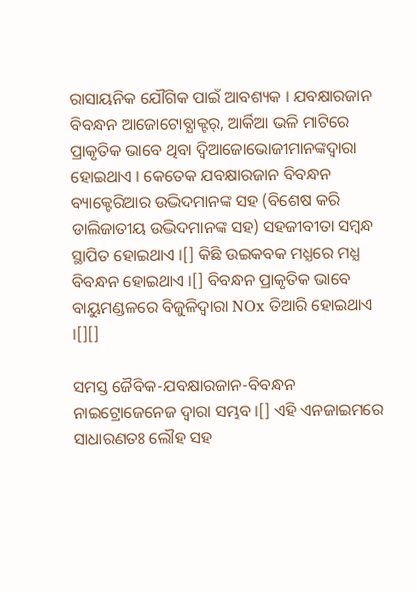ରାସାୟନିକ ଯୌଗିକ ପାଇଁ ଆବଶ୍ୟକ । ଯବକ୍ଷାରଜାନ ବିବନ୍ଧନ ଆଜୋଟୋବ୍ଯାକ୍ଟର୍, ଆର୍କିଆ ଭଳି ମାଟିରେ ପ୍ରାକୃତିକ ଭାବେ ଥିବା ଦ୍ୱିଆଜୋଭୋଜୀମାନଙ୍କଦ୍ୱାରା ହୋଇଥାଏ । କେତେକ ଯବକ୍ଷାରଜାନ ବିବନ୍ଧନ ବ୍ୟାକ୍ଟେରିଆର ଉଦ୍ଭିଦମାନଙ୍କ ସହ (ବିଶେଷ କରି ଡାଲିଜାତୀୟ ଉଦ୍ଭିଦମାନଙ୍କ ସହ) ସହଜୀବୀତା ସମ୍ବନ୍ଧ ସ୍ଥାପିତ ହୋଇଥାଏ ।[] କିଛି ଉଇକବକ ମଧ୍ଯରେ ମଧ୍ଯ ବିବନ୍ଧନ ହୋଇଥାଏ ।[] ବିବନ୍ଧନ ପ୍ରାକୃତିକ ଭାବେ ବାୟୁମଣ୍ଡଳରେ ବିଜୁଳିଦ୍ୱାରା NOx ତିଆରି ହୋଇଥାଏ ।[][]

ସମସ୍ତ ଜୈବିକ-ଯବକ୍ଷାରଜାନ-ବିବନ୍ଧନ ନାଇଟ୍ରୋଜେନେଜ ଦ୍ୱାରା ସମ୍ଭବ ।[] ଏହି ଏନଜାଇମରେ ସାଧାରଣତଃ ଲୌହ ସହ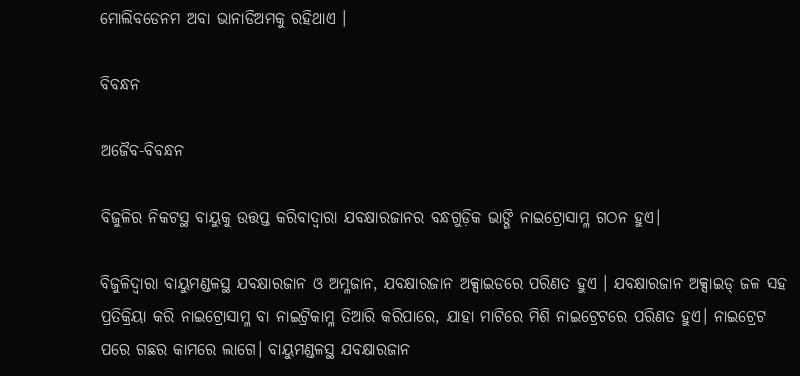ମୋଲିବଡେନମ ଅବା ଭାନାଡିଅମକୁ ରହିଥାଏ ।

ବିବନ୍ଧନ

ଅଜୈବ-ବିବନ୍ଧନ

ବିଜୁଳିର ନିକଟସ୍ଥ ବାୟୁକୁ ଉତ୍ତପ୍ତ କରିବାଦ୍ୱାରା ଯବକ୍ଷାରଜାନର ବନ୍ଧଗୁଡ଼ିକ ଭାଙ୍ଗି ନାଇଟ୍ରୋସାମ୍ଳ ଗଠନ ହୁଏ।

ବିଜୁଳିଦ୍ୱାରା ବାୟୁମଣ୍ଡଳସ୍ଥ ଯବକ୍ଷାରଜାନ ଓ ଅମ୍ଳଜାନ, ଯବକ୍ଷାରଜାନ ଅକ୍ସାଇଡରେ ପରିଣତ ହୁଏ । ଯବକ୍ଷାରଜାନ ଅକ୍ସାଇଡ୍ ଜଳ ସହ ପ୍ରତିକ୍ରିୟା କରି ନାଇଟ୍ରୋସାମ୍ଳ ବା ନାଇଟ୍ରିକାମ୍ଳ ତିଆରି କରିପାରେ, ଯାହା ମାଟିରେ ମିଶି ନାଇଟ୍ରେଟରେ ପରିଣତ ହୁଏ। ନାଇଟ୍ରେଟ ପରେ ଗଛର କାମରେ ଲାଗେ। ବାୟୁମଣ୍ଡଳସ୍ଥ ଯବକ୍ଷାରଜାନ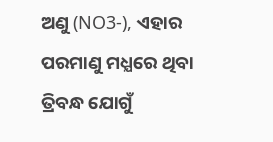ଅଣୁ (NO3-), ଏହାର ପରମାଣୁ ମଧ୍ଯରେ ଥିବା ତ୍ରିବନ୍ଧ ଯୋଗୁଁ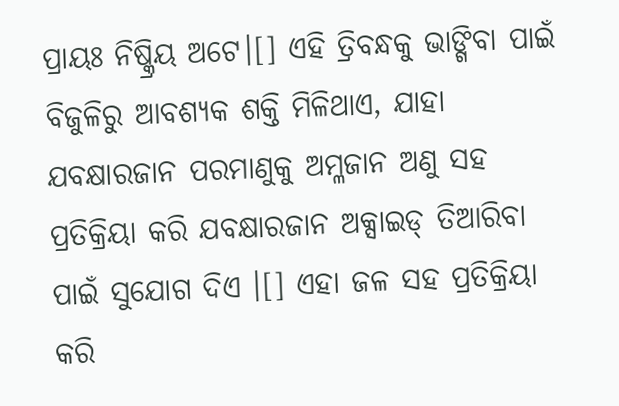ପ୍ରାୟଃ ନିଷ୍କ୍ରିୟ ଅଟେ।[] ଏହି ତ୍ରିବନ୍ଧକୁ ଭାଙ୍ଗିବା ପାଇଁ ବିଜୁଳିରୁ ଆବଶ୍ୟକ ଶକ୍ତି ମିଳିଥାଏ, ଯାହା ଯବକ୍ଷାରଜାନ ପରମାଣୁକୁ ଅମ୍ଳଜାନ ଅଣୁ ସହ ପ୍ରତିକ୍ରିୟା କରି ଯବକ୍ଷାରଜାନ ଅକ୍ସାଇଡ୍ ତିଆରିବା ପାଇଁ ସୁଯୋଗ ଦିଏ ।[] ଏହା ଜଳ ସହ ପ୍ରତିକ୍ରିୟା କରି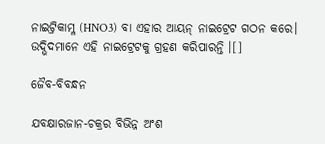ନାଇଟ୍ରିକାମ୍ଳ (HNO3) ବା ଏହାର ଆୟନ୍ ନାଇଟ୍ରେଟ ଗଠନ କରେ। ଉଦ୍ଭିଦମାନେ ଏହି ନାଇଟ୍ରେଟକୁ ଗ୍ରହଣ କରିପାରନ୍ତି ।[]

ଜୈବ-ବିବନ୍ଧନ

ଯବକ୍ଷାରଜାନ-ଚକ୍ରର ବିଭିନ୍ନ ଅଂଶ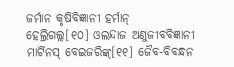ଜର୍ମାନ କୃଷିବିଜ୍ଞାନୀ ହର୍ମାନ୍ ହେଲ୍ରିଗଲ୍ଲ[୧୦] ଓଲନ୍ଦାଜ ଅଣୁଜୀବବିଜ୍ଞାନୀ ମାର୍ଟିନସ୍ ବେଇଜରିଙ୍କ୍[୧୧] ଜୈବ-ବିବନ୍ଧନ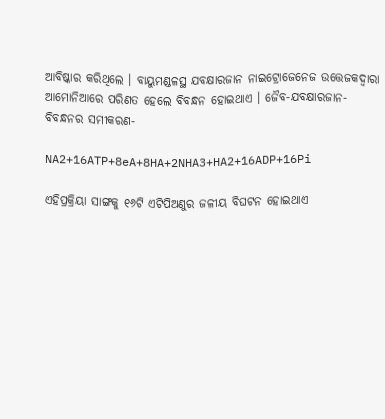ଆବିଷ୍କାର କରିଥିଲେ । ବାୟୁମଣ୍ଡଳସ୍ଥ ଯବକ୍ଷାରଜାନ ନାଇଟ୍ରୋଜେନେଜ ଉତ୍ତେଜକଦ୍ୱାରା ଆମୋନିଆରେ ପରିଣତ ହେଲେ ବିବନ୍ଧନ ହୋଇଥାଏ । ଜୈବ-ଯବକ୍ଷାରଜାନ-ବିବନ୍ଧନର ସମୀକରଣ-

NA2+16ATP+8eA+8HA+2NHA3+HA2+16ADP+16Pi

ଏହିପ୍ରକ୍ରିୟା ସାଙ୍ଗକୁ ୧୬ଟି ଏଟିପିଅଣୁର ଜଳୀୟ ବିଘଟନ ହୋଇଥାଏ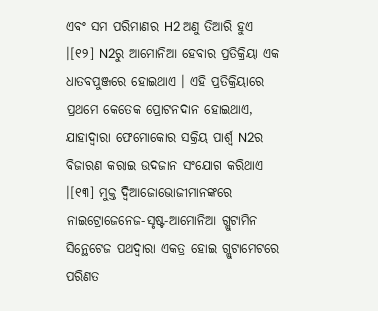ଏବଂ ସମ ପରିମାଣର H2 ଅଣୁ ତିଆରି ହୁଏ ।[୧୨] N2ରୁ ଆମୋନିଆ ହେବାର ପ୍ରତିକ୍ରିୟା ଏକ ଧାତବପୁଞ୍ଜରେ ହୋଇଥାଏ । ଏହି ପ୍ରତିକ୍ରିୟାରେ ପ୍ରଥମେ କେତେକ ପ୍ରୋଟନଦାନ ହୋଇଥାଏ, ଯାହାଦ୍ୱାରା ଫେମୋକୋର ସକ୍ରିୟ ପାର୍ଶ୍ୱ N2ର ବିଜାରଣ କରାଇ ଉଦଜାନ ସଂଯୋଗ କରିଥାଏ ।[୧୩] ମୁକ୍ତ ଦ୍ୱିଆଜୋଭୋଜୀମାନଙ୍କରେ ନାଇଟ୍ରୋଜେନେଜ-ସୃଷ୍ଟ-ଆମୋନିଆ ଗ୍ଲୁଟାମିନ ସିନ୍ଥେଟେଜ ପଥଦ୍ୱାରା ଏକତ୍ର ହୋଇ ଗ୍ଲୁଟାମେଟରେ ପରିଣତ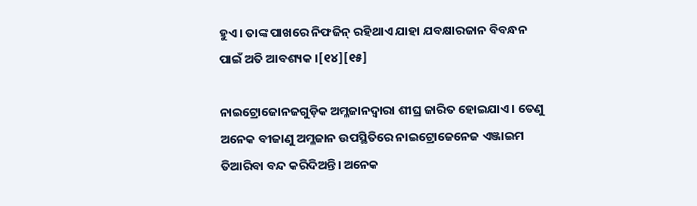ହୁଏ । ତାଙ୍କ ପାଖରେ ନିଫଜିନ୍ ରହିଥାଏ ଯାହା ଯବକ୍ଷାରଜାନ ବିବନ୍ଧନ ପାଇଁ ଅତି ଆବଶ୍ୟକ ।[୧୪][୧୫]

ନାଇଟ୍ରୋଜୋନଜଗୁଡ଼ିକ ଅମ୍ଳଜାନଦ୍ୱାରା ଶୀଘ୍ର ଜାରିତ ହୋଇଯାଏ । ତେଣୁ ଅନେକ ବୀଜାଣୁ ଅମ୍ଳଜାନ ଉପସ୍ଥିତିରେ ନାଇଟ୍ରୋଜେନେଜ ଏଞ୍ଜାଇମ ତିଆରିବା ବନ୍ଦ କରିଦିଅନ୍ତି। ଅନେକ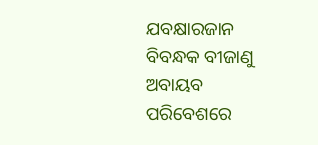ଯବକ୍ଷାରଜାନ ବିବନ୍ଧକ ବୀଜାଣୁ ଅବାୟବ ପରିବେଶରେ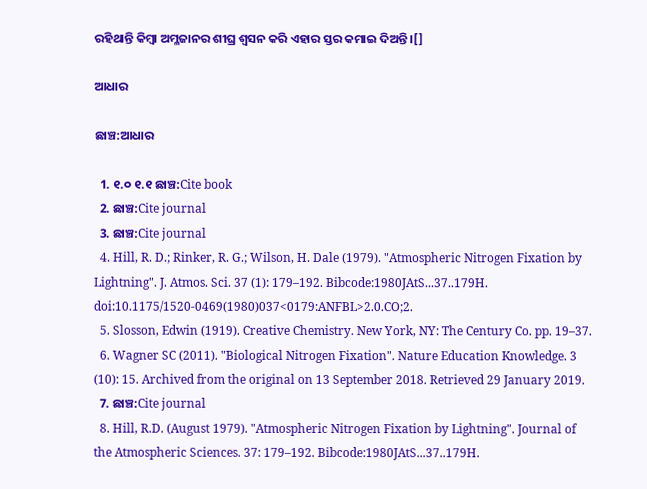ରହିଥାନ୍ତି କିମ୍ବା ଅମ୍ଳଜାନର ଶୀଘ୍ର ଶ୍ୱସନ କରି ଏହାର ସ୍ତର କମାଇ ଦିଅନ୍ତି ।[]

ଆଧାର

ଛାଞ୍ଚ:ଆଧାର

  1. ୧.୦ ୧.୧ ଛାଞ୍ଚ:Cite book
  2. ଛାଞ୍ଚ:Cite journal
  3. ଛାଞ୍ଚ:Cite journal
  4. Hill, R. D.; Rinker, R. G.; Wilson, H. Dale (1979). "Atmospheric Nitrogen Fixation by Lightning". J. Atmos. Sci. 37 (1): 179–192. Bibcode:1980JAtS...37..179H. doi:10.1175/1520-0469(1980)037<0179:ANFBL>2.0.CO;2.
  5. Slosson, Edwin (1919). Creative Chemistry. New York, NY: The Century Co. pp. 19–37.
  6. Wagner SC (2011). "Biological Nitrogen Fixation". Nature Education Knowledge. 3 (10): 15. Archived from the original on 13 September 2018. Retrieved 29 January 2019.
  7. ଛାଞ୍ଚ:Cite journal
  8. Hill, R.D. (August 1979). "Atmospheric Nitrogen Fixation by Lightning". Journal of the Atmospheric Sciences. 37: 179–192. Bibcode:1980JAtS...37..179H.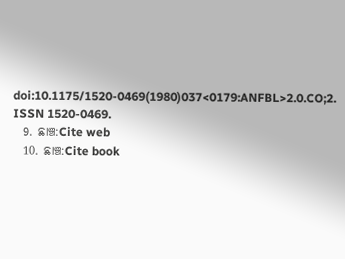doi:10.1175/1520-0469(1980)037<0179:ANFBL>2.0.CO;2. ISSN 1520-0469.
  9. ଛାଞ୍ଚ:Cite web
  10. ଛାଞ୍ଚ:Cite book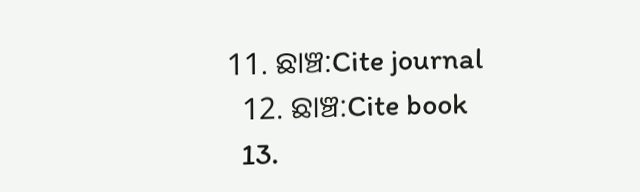11. ଛାଞ୍ଚ:Cite journal
  12. ଛାଞ୍ଚ:Cite book
  13.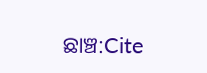ଛାଞ୍ଚ:Cite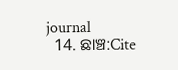journal
  14. ଛାଞ୍ଚ:Cite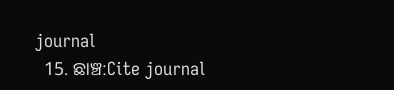journal
  15. ଛାଞ୍ଚ:Cite journal